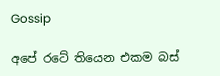Gossip

අපේ රටේ තියෙන එකම බස්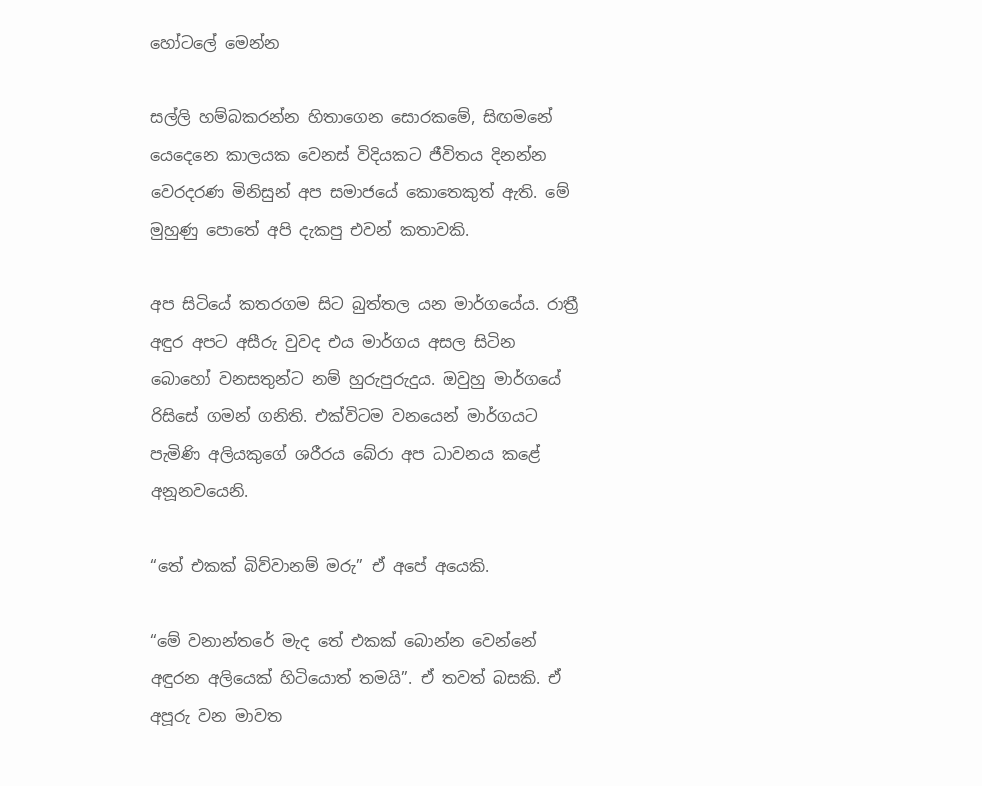හෝටලේ මෙන්න

සල්ලි හම්බකරන්න හිතාගෙන සොරකමේ, සිඟමනේ යෙදෙනෙ කාලයක වෙනස් විදියකට ජීවිතය දිනන්න වෙරදරණ මිනිසුන් අප සමාජයේ කොතෙකුත් ඇති. මේ මුහුණු පොතේ අපි දැකපු එවන් කතාවකි.

අප සිටියේ කතරගම සිට බුත්තල යන මාර්ගයේය. රාත්‍රී අඳුර අපට අසීරු වුවද එය මාර්ගය අසල සිටින බොහෝ වනසතුන්ට නම් හුරුපුරුදුය. ඔවුහු මාර්ගයේ රිසිසේ ගමන් ගනිති. එක්විටම වනයෙන් මාර්ගයට පැමිණි අලියකුගේ ශරීරය බේරා අප ධාවනය කළේ අනූනවයෙනි.

“තේ එකක් බිව්වානම් මරු” ඒ අපේ අයෙකි.

“මේ වනාන්තරේ මැද තේ එකක් බොන්න වෙන්නේ අඳුරන අලියෙක් හිටියොත් තමයි”. ඒ තවත් බසකි. ඒ අපූරු වන මාවත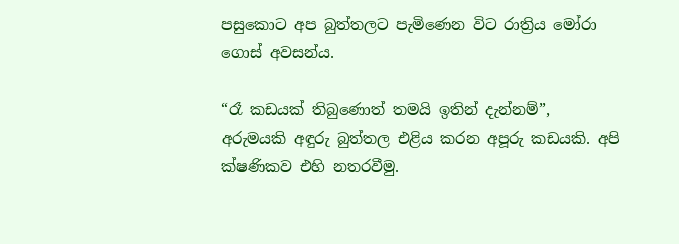පසුකොට අප බුත්තලට පැමිණෙන විට රාත්‍රිය මෝරා ගොස් අවසන්ය.

“රෑ කඩයක් තිබුණොත් තමයි ඉතින් දැන්නම්”,
අරුමයකි අඳුරු බුත්තල එළිය කරන අපූරු කඩයකි. අපි ක්ෂණිකව එහි නතරවීමු.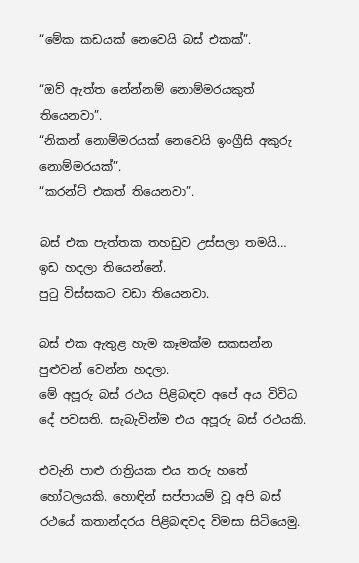“මේක කඩයක් නෙවෙයි බස් එකක්”.

“ඔව් ඇත්ත නේන්නම් නොම්මරයකුත් තියෙනවා”.
“නිකන් නොම්මරයක් නෙවෙයි ඉංග්‍රීසි අකුරු නොම්මරයක්”.
“කරන්ට් එකත් තියෙනවා”.

බස් එක පැත්තක තහඩුව උස්සලා තමයි… ඉඩ හදලා තියෙන්නේ.
පුටු විස්සකට වඩා තියෙනවා.

බස් එක ඇතුළ හැම කෑමක්ම සකසන්න පුළුවන් වෙන්න හදලා.
මේ අපූරු බස් රථය පිළිබඳව අපේ අය විවිධ දේ පවසති. සැබැවින්ම එය අපූරු බස් රථයකි.

එවැනි පාළු රාත්‍රියක එය තරු හතේ හෝටලයකි. හොඳින් සප්පායම් වූ අපි බස් රථයේ කතාන්දරය පිළිබඳවද විමසා සිටියෙමු.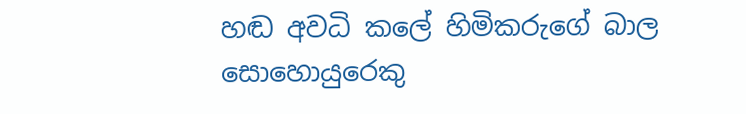හඬ අවධි කලේ හිමිකරුගේ බාල සොහොයුරෙකු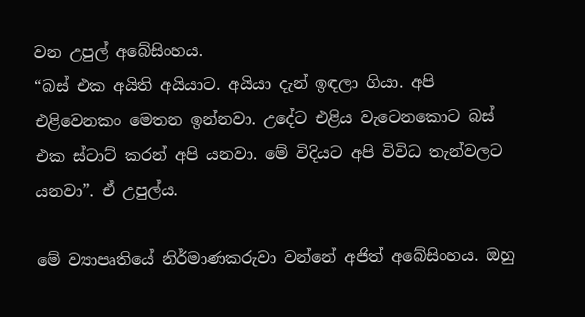වන උපුල් අබේසිංහය.
“බස් එක අයිති අයියාට. අයියා දැන් ඉඳලා ගියා. අපි එළිවෙනකං මෙතන ඉන්නවා. උදේට එළිය වැටෙනකොට බස් එක ස්ටාට් කරන් අපි යනවා. මේ විදියට අපි විවිධ තැන්වලට යනවා”. ඒ උපුල්ය.

මේ ව්‍යාපෘතියේ නිර්මාණකරුවා වන්නේ අජිත් අබේසිංහය. ඔහු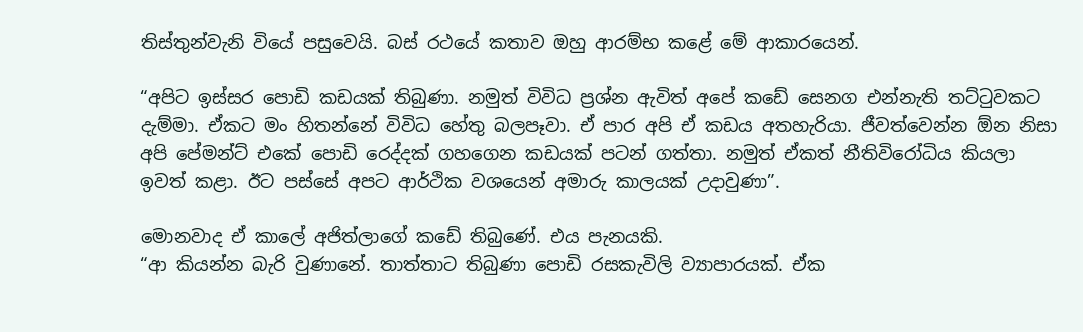තිස්තුන්වැනි වියේ පසුවෙයි. බස් රථයේ කතාව ඔහු ආරම්භ කළේ මේ ආකාරයෙන්.

“අපිට ඉස්සර පොඩි කඩයක් තිබුණා. නමුත් විවිධ ප්‍රශ්න ඇවිත් අපේ කඩේ සෙනග එන්නැති තට්ටුවකට දැම්මා. ඒකට මං හිතන්නේ විවිධ හේතු බලපෑවා. ඒ පාර අපි ඒ කඩය අතහැරියා. ජීවත්වෙන්න ඕන නිසා අපි පේමන්ට් එකේ පොඩි රෙද්දක් ගහගෙන කඩයක් පටන් ගත්තා. නමුත් ඒකත් නීතිවිරෝධිය කියලා ඉවත් කළා. ඊට පස්සේ අපට ආර්ථික වශයෙන් අමාරු කාලයක් උදාවුණා”.

මොනවාද ඒ කාලේ අජිත්ලාගේ කඩේ තිබුණේ. එය පැනයකි.
“ආ කියන්න බැරි වුණානේ. තාත්තාට තිබුණා පොඩි රසකැවිලි ව්‍යාපාරයක්. ඒක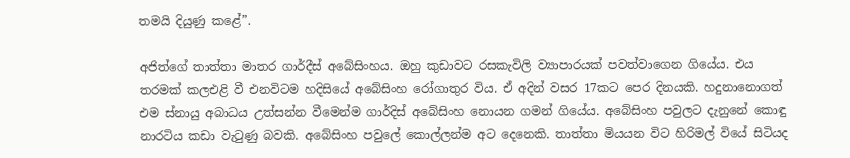තමයි දියුණු කළේ”.

අජිත්ගේ තාත්තා මාතර ගාර්දීස් අබේසිංහය. ඔහු කුඩාවට රසකැවිලි ව්‍යාපාරයක් පවත්වාගෙන ගියේය. එය තරමක් කලඑළි වී එනවිටම හදිසියේ අබේසිංහ රෝගාතුර විය. ඒ අදින් වසර 17කට පෙර දිනයකි. හදුනානොගත් එම ස්නායු අබාධය උත්සන්න වීමෙන්ම ගාර්දිස් අබේසිංහ නොයන ගමන් ගියේය. අබේසිංහ පවුලට දැනුනේ කොඳු නාරටිය කඩා වැටුණු බවකි. අබේසිංහ පවුලේ කොල්ලන්ම අට දෙනෙකි. තාත්තා මියයන විට හිරිමල් වියේ සිටියද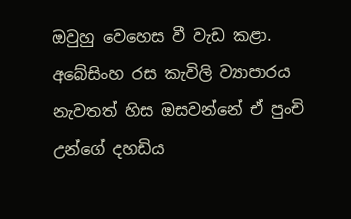ඔවුහු වෙහෙස වී වැඩ කළා. අබේසිංහ රස කැවිලි ව්‍යාපාරය නැවතත් හිස ඔසවන්නේ ඒ පුංචි උන්ගේ දහඩිය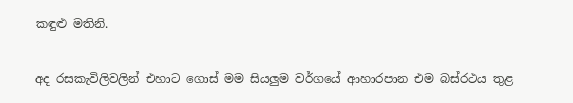කඳුළු මතිනි.

අද රසකැවිලිවලින් එහාට ගොස් මම සියලුම වර්ගයේ ආහාරපාන එම බස්රථය තුළ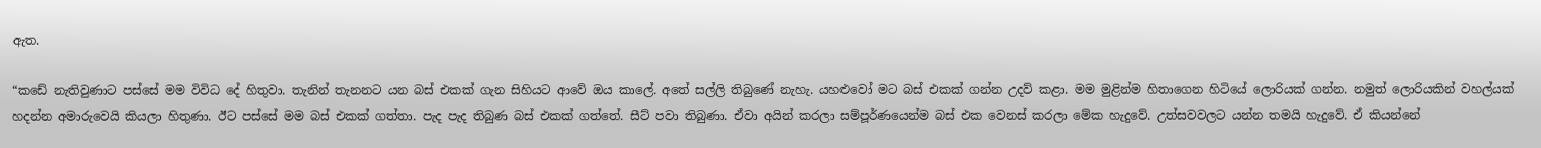ඇත.

“කඩේ නැතිවුණාට පස්සේ මම විවිධ දේ හිතුවා. තැනින් තැනනට යන බස් එකක් ගැන සිහියට ආවේ ඔය කාලේ. අතේ සල්ලි තිබුණේ නැහැ. යහළුවෝ මට බස් එකක් ගන්න උදව් කළා. මම මුළින්ම හිතාගෙන හිටියේ ලොරියක් ගන්න. නමුත් ලොරියකින් වහල්යක් හදන්න අමාරුවෙයි කියලා හිතුණා. ඊට පස්සේ මම බස් එකක් ගත්තා. පැද පැද තිබුණ බස් එකක් ගත්තේ. සීට් පවා තිබුණා. ඒවා අයින් කරලා සම්පූර්ණයෙන්ම බස් එක වෙනස් කරලා මේක හැදුවේ. උත්සවවලට යන්න තමයි හැදුවේ. ඒ කියන්නේ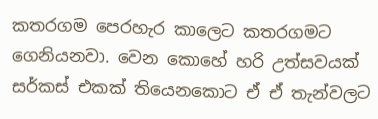කතරගම පෙරහැර කාලෙට කතරගමට ගෙනියනවා. වෙන කොහේ හරි උත්සවයක් සර්කස් එකක් තියෙනකොට ඒ ඒ තැන්වලට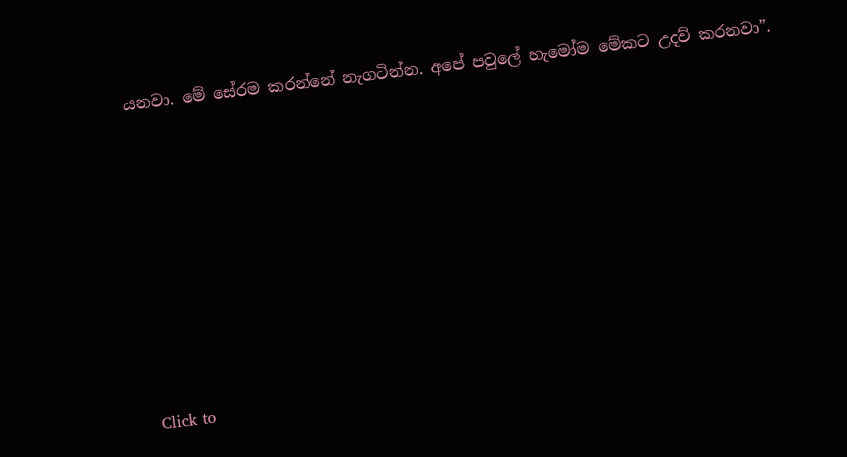යනවා. මේ සේරම කරන්නේ නැගටින්න. අපේ පවුලේ හැමෝම මේකට උදව් කරනවා”.











Click to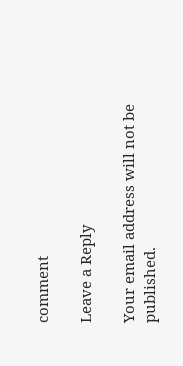comment

Leave a Reply

Your email address will not be published.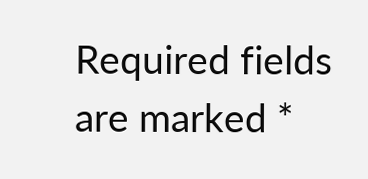Required fields are marked *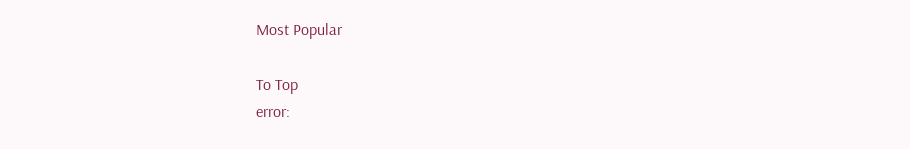Most Popular

To Top
error: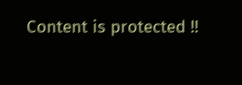Content is protected !!